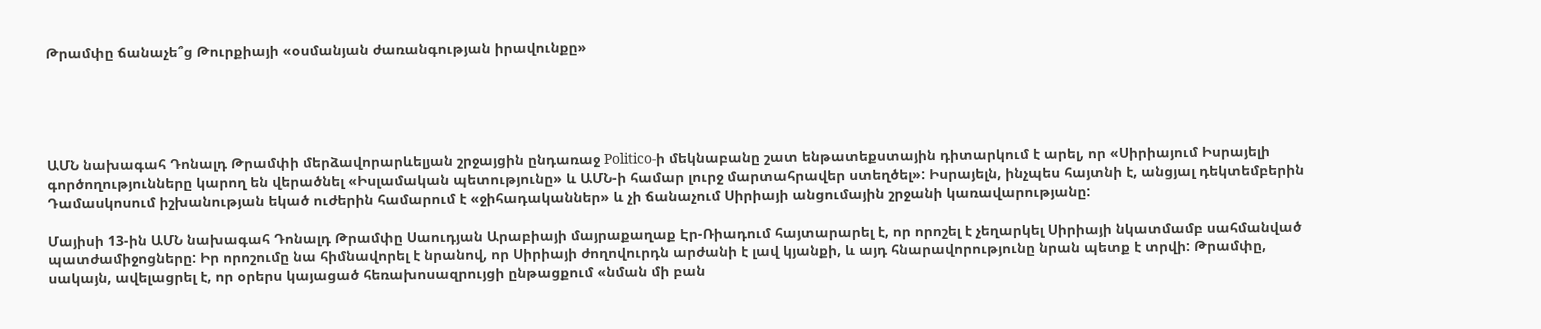Թրամփը ճանաչե՞ց Թուրքիայի «օսմանյան ժառանգության իրավունքը»





ԱՄՆ նախագահ Դոնալդ Թրամփի մերձավորարևելյան շրջայցին ընդառաջ Politico-ի մեկնաբանը շատ ենթատեքստային դիտարկում է արել, որ «Սիրիայում Իսրայելի գործողությունները կարող են վերածնել «Իսլամական պետությունը» և ԱՄՆ-ի համար լուրջ մարտահրավեր ստեղծել»: Իսրայելն, ինչպես հայտնի է, անցյալ դեկտեմբերին Դամասկոսում իշխանության եկած ուժերին համարում է «ջիհադականներ» և չի ճանաչում Սիրիայի անցումային շրջանի կառավարությանը:

Մայիսի 13-ին ԱՄՆ նախագահ Դոնալդ Թրամփը Սաուդյան Արաբիայի մայրաքաղաք Էր-Ռիադում հայտարարել է, որ որոշել է չեղարկել Սիրիայի նկատմամբ սահմանված պատժամիջոցները: Իր որոշումը նա հիմնավորել է նրանով, որ Սիրիայի ժողովուրդն արժանի է լավ կյանքի, և այդ հնարավորությունը նրան պետք է տրվի: Թրամփը, սակայն, ավելացրել է, որ օրերս կայացած հեռախոսազրույցի ընթացքում «նման մի բան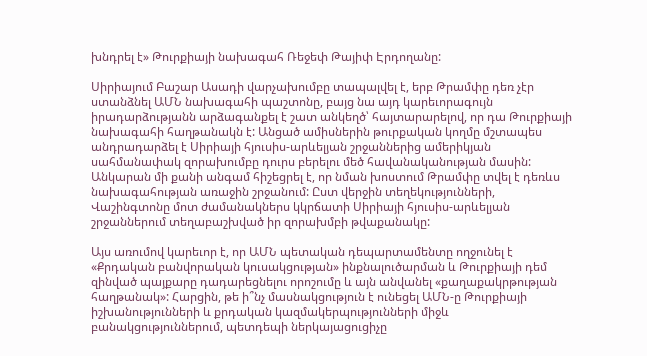խնդրել է» Թուրքիայի նախագահ Ռեջեփ Թայիփ Էրդողանը:

Սիրիայում Բաշար Ասադի վարչախումբը տապալվել է, երբ Թրամփը դեռ չէր ստանձնել ԱՄՆ նախագահի պաշտոնը, բայց նա այդ կարեւորագույն իրադարձությանն արձագանքել է շատ անկեղծ՝ հայտարարելով, որ դա Թուրքիայի նախագահի հաղթանակն է: Անցած ամիսներին թուրքական կողմը մշտապես անդրադարձել է Սիրիայի հյուսիս-արևելյան շրջաններից ամերիկյան սահմանափակ զորախումբը դուրս բերելու մեծ հավանականության մասին: Անկարան մի քանի անգամ հիշեցրել է, որ նման խոստում Թրամփը տվել է դեռևս նախագահության առաջին շրջանում: Ըստ վերջին տեղեկությունների, Վաշինգտոնը մոտ ժամանակներս կկրճատի Սիրիայի հյուսիս-արևելյան շրջաններում տեղաբաշխված իր զորախմբի թվաքանակը:

Այս առումով կարեւոր է, որ ԱՄՆ պետական դեպարտամենտը ողջունել է «Քրդական բանվորական կուսակցության» ինքնալուծարման և Թուրքիայի դեմ զինված պայքարը դադարեցնելու որոշումը և այն անվանել «քաղաքակրթության հաղթանակ»: Հարցին, թե ի՞նչ մասնակցություն է ունեցել ԱՄՆ-ը Թուրքիայի իշխանությունների և քրդական կազմակերպությունների միջև բանակցություններում, պետդեպի ներկայացուցիչը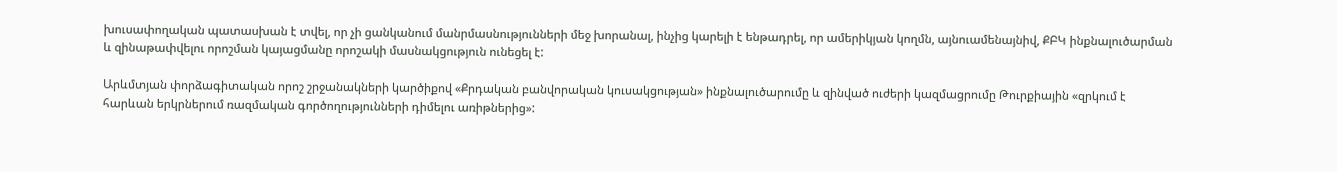խուսափողական պատասխան է տվել, որ չի ցանկանում մանրմասնությունների մեջ խորանալ, ինչից կարելի է ենթադրել, որ ամերիկյան կողմն, այնուամենայնիվ, ՔԲԿ ինքնալուծարման և զինաթափվելու որոշման կայացմանը որոշակի մասնակցություն ունեցել է:

Արևմտյան փորձագիտական որոշ շրջանակների կարծիքով «Քրդական բանվորական կուսակցության» ինքնալուծարումը և զինված ուժերի կազմացրումը Թուրքիային «զրկում է հարևան երկրներում ռազմական գործողությունների դիմելու առիթներից»: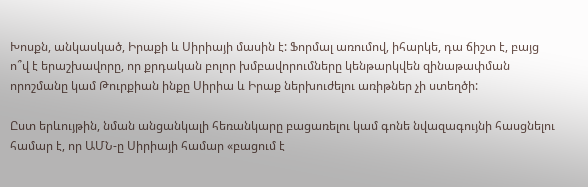Խոսքն, անկասկած, Իրաքի և Սիրիայի մասին է: Ֆորմալ առումով, իհարկե, դա ճիշտ է, բայց ո՞վ է երաշխավորը, որ քրդական բոլոր խմբավորումները կենթարկվեն զինաթափման որոշմանը կամ Թուրքիան ինքը Սիրիա և Իրաք ներխուժելու առիթներ չի ստեղծի:

Ըստ երևույթին, նման անցանկալի հեռանկարը բացառելու կամ գոնե նվազագույնի հասցնելու համար է, որ ԱՄՆ-ը Սիրիայի համար «բացում է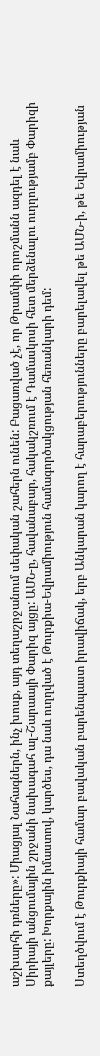աշխարհի դռները»: Միացյալ Նահագներն, ինչ խոսք, այդ տեղաշրջանում սեփական շահերն ունեն: Բացառված չէ, որ Թրամփի որոշմանն ազդել է նաև Սիրիայի անցումային շրջանի նախագահ ալ-Շարաայի Փարիզ այցը: ԱՄՆ-ը, հավանաբար, հակակշռում է Դամասկոսի հետ մերձենալու ուղղությամբ Փարիզի քայլերը: Խորքային իմաստով, կարծես, դա նաև ուղղված է Թուրքիա-Եվրամիություն համագործակցության հեռանկարի դեմ:

Ստեղծվում է Թուրքիայի համար բավական բարենպաստ իրավիճակ, երբ Անկարան կարող է հարաբերությունները բարելավել թե ԱՄՆ-ի, թե Եվրամիության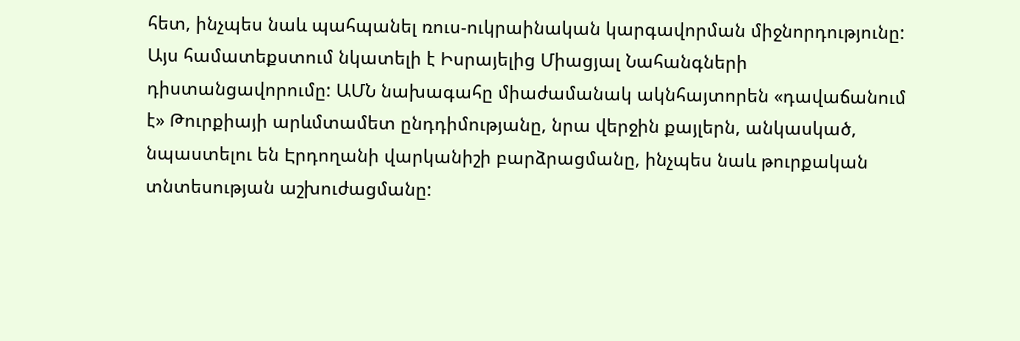հետ, ինչպես նաև պահպանել ռուս-ուկրաինական կարգավորման միջնորդությունը: Այս համատեքստում նկատելի է Իսրայելից Միացյալ Նահանգների դիստանցավորումը: ԱՄՆ նախագահը միաժամանակ ակնհայտորեն «դավաճանում է» Թուրքիայի արևմտամետ ընդդիմությանը, նրա վերջին քայլերն, անկասկած, նպաստելու են Էրդողանի վարկանիշի բարձրացմանը, ինչպես նաև թուրքական տնտեսության աշխուժացմանը: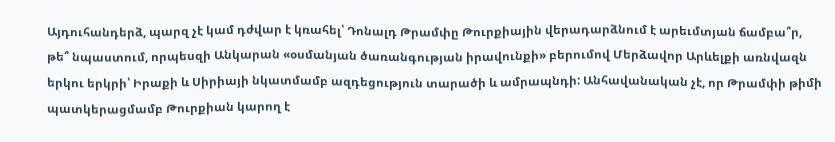Այդուհանդերձ, պարզ չէ կամ դժվար է կռահել՝ Դոնալդ Թրամփը Թուրքիային վերադարձնում է արեւմտյան ճամբա՞ր, թե՞ նպաստում, որպեսզի Անկարան «օսմանյան ծառանգության իրավունքի» բերումով Մերձավոր Արևելքի առնվազն երկու երկրի՝ Իրաքի և Սիրիայի նկատմամբ ազդեցություն տարածի և ամրապնդի: Անհավանական չէ, որ Թրամփի թիմի պատկերացմամբ Թուրքիան կարող է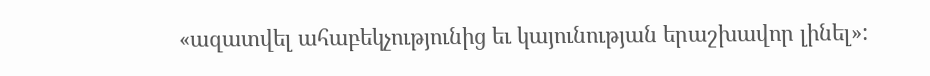«ազատվել ահաբեկչությունից եւ կայունության երաշխավոր լինել»: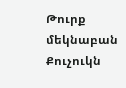Թուրք մեկնաբան Քուչուկն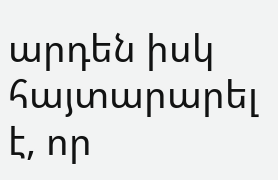արդեն իսկ հայտարարել է, որ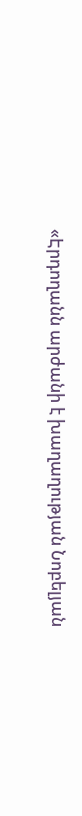«Էրդողանն արժանի է խաղաղության Նոբելյան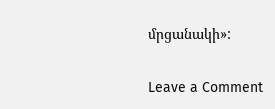մրցանակի»:

Leave a Comment